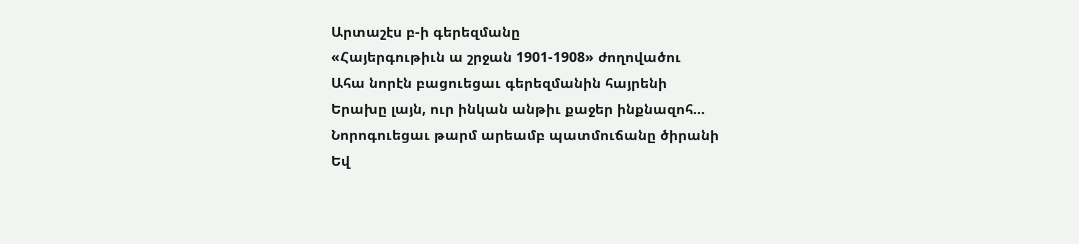Արտաշէս բ-ի գերեզմանը
«Հայերգութիւն ա շրջան 1901-1908» ժողովածու
Ահա նորէն բացուեցաւ գերեզմանին հայրենի
Երախը լայն, ուր ինկան անթիւ քաջեր ինքնազոհ…
Նորոգուեցաւ թարմ արեամբ պատմուճանը ծիրանի
Եվ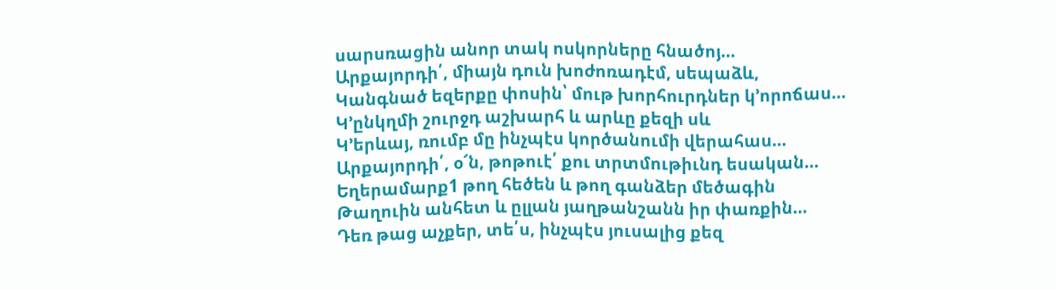սարսռացին անոր տակ ոսկորները հնածոյ…
Արքայորդի՛, միայն դուն խոժոռադէմ, սեպաձև,
Կանգնած եզերքը փոսին՝ մութ խորհուրդներ կ՚որոճաս…
Կ՚ընկղմի շուրջդ աշխարհ և արևը քեզի սև
Կ՚երևայ, ռումբ մը ինչպէս կործանումի վերահաս…
Արքայորդի՛, օ՜ն, թոթուէ՛ քու տրտմութիւնդ եսական…
Եղերամարք1 թող հեծեն և թող գանձեր մեծագին
Թաղուին անհետ և ըլլան յաղթանշանն իր փառքին…
Դեռ թաց աչքեր, տե՛ս, ինչպէս յուսալից քեզ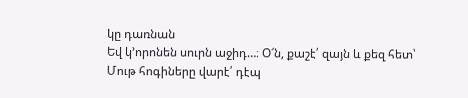կը դառնան
Եվ կ՚որոնեն սուրն աջիդ…։ Օ՜ն, քաշէ՛ զայն և քեզ հետ՝
Մութ հոգիները վարէ՛ դէպ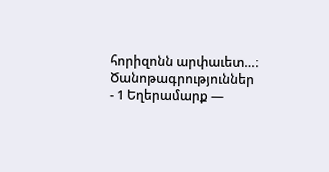հորիզոնն արփաւետ…։
Ծանոթագրություններ
- 1 Եղերամարք —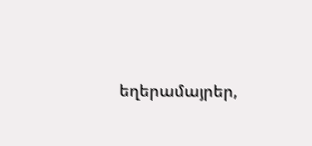եղերամայրեր,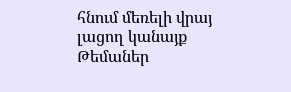հնում մեռելի վրայ լացող կանայք
Թեմաներ